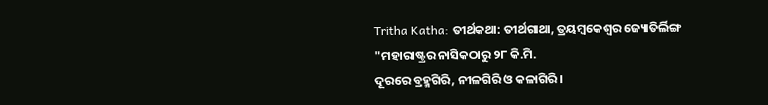Tritha Katha: ତୀର୍ଥକଥା: ତୀର୍ଥଗାଥା, ତ୍ରୟମ୍ବକେଶ୍ବର ଜ୍ୟୋତିର୍ଲିଙ୍ଗ
"ମହାରାଷ୍ଟ୍ରର ନାସିକଠାରୁ ୨୮ କି.ମି.
ଦୂରରେ ବ୍ରହ୍ମଗିରି, ନୀଳଗିରି ଓ କଳାଗିରି।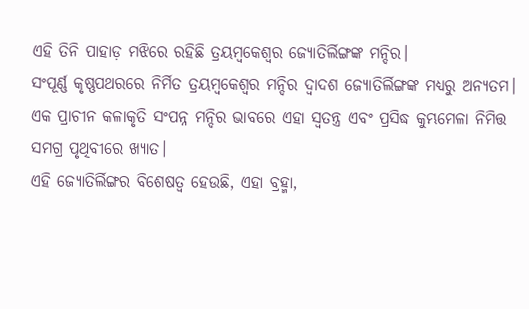ଏହି ତିନି ପାହାଡ଼ ମଝିରେ ରହିଛି ତ୍ରୟମ୍ବକେଶ୍ବର ଜ୍ୟୋତିର୍ଲିଙ୍ଗଙ୍କ ମନ୍ଦିର।
ସଂପୂର୍ଣ୍ଣ କୃଷ୍ଣପଥରରେ ନିର୍ମିତ ତ୍ରୟମ୍ବକେଶ୍ବର ମନ୍ଦିର ଦ୍ବାଦଶ ଜ୍ୟୋତିର୍ଲିଙ୍ଗଙ୍କ ମଧ୍ୟରୁ ଅନ୍ୟତମ।
ଏକ ପ୍ରାଚୀନ କଳାକୃତି ସଂପନ୍ନ ମନ୍ଦିର ଭାବରେ ଏହା ସ୍ବତନ୍ତ୍ର ଏବଂ ପ୍ରସିଦ୍ଧ କୁମ୍ଭମେଳା ନିମିତ୍ତ ସମଗ୍ର ପୃଥିବୀରେ ଖ୍ୟାତ।
ଏହି ଜ୍ୟୋତିର୍ଲିଙ୍ଗର ବିଶେଷତ୍ବ ହେଉଛି, ଏହା ବ୍ରହ୍ମା,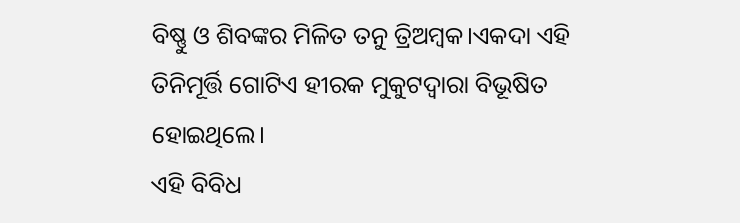ବିଷ୍ଣୁ ଓ ଶିବଙ୍କର ମିଳିତ ତନୁ ତ୍ରିଅମ୍ବକ।ଏକଦା ଏହି ତିନିମୂର୍ତ୍ତି ଗୋଟିଏ ହୀରକ ମୁକୁଟଦ୍ବାରା ବିଭୂଷିତ ହୋଇଥିଲେ।
ଏହି ବିବିଧ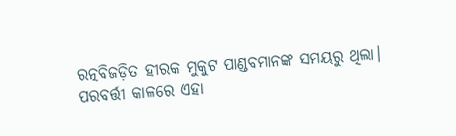ରତ୍ନବିଜଡ଼ିତ ହୀରକ ମୁକୁଟ ପାଣ୍ଡବମାନଙ୍କ ସମୟରୁ ଥିଲା।
ପରବର୍ତ୍ତୀ କାଳରେ ଏହା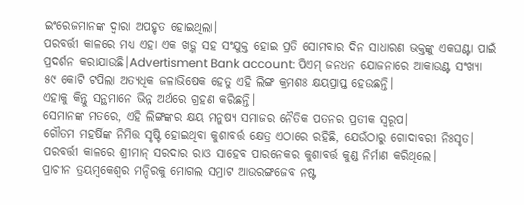ଇଂରେଜମାନଙ୍କ ଦ୍ବାରା ଅପହୃତ ହୋଇଥିଲା।
ପରବର୍ତ୍ତୀ କାଳରେ ମଧ୍ୟ ଏହା ଏକ ଖଡ଼୍ଗ ସହ ସଂଯୁକ୍ତ ହୋଇ ପ୍ରତି ସୋମବାର ଦିନ ସାଧାରଣ ଭକ୍ତଙ୍କୁ ଏକଘଣ୍ଟା ପାଇଁ ପ୍ରଦର୍ଶନ କରାଯାଉଛି।Advertisment Bank account: ପିଏମ୍ ଜନଧନ ଯୋଜନାରେ ଆକାଉଣ୍ଟ ସଂଖ୍ୟା ୫୯ କୋଟି ଟପିଲା ଅତ୍ୟଧିକ ଜଳାଭିଷେକ ହେତୁ ଏହି ଲିଙ୍ଗ କ୍ରମଶଃ କ୍ଷୟପ୍ରାପ୍ତ ହେଉଛନ୍ତି।
ଏହାକୁ କିନ୍ତୁ ସନ୍ଥମାନେ ଭିନ୍ନ ଅର୍ଥରେ ଗ୍ରହଣ କରିଛନ୍ତି।
ସେମାନଙ୍କ ମତରେ, ଏହି ଲିଙ୍ଗଙ୍କର କ୍ଷୟ ମନୁଷ୍ୟ ସମାଜର ନୈତିକ ପତନର ପ୍ରତୀକ ସ୍ବରୂପ।
ଗୌତମ ମହର୍ଷିଙ୍କ ନିମିତ୍ତ ସୃଷ୍ଟି ହୋଇଥିବା କୁଶାବର୍ତ୍ତ କ୍ଷେତ୍ର ଏଠାରେ ରହିଛି, ଯେଉଁଠାରୁ ଗୋଦାବରୀ ନିଃସୃତ।
ପରବର୍ତ୍ତୀ କାଳରେ ଶ୍ରୀମାନ୍ ସରଦାର ରାଓ ସାହେବ ପାରନେକର କୁଶାବର୍ତ୍ତ କୁଣ୍ଡ ନିର୍ମାଣ କରିଥିଲେ।
ପ୍ରାଚୀନ ତ୍ରୟମ୍ବକେଶ୍ବର ମନ୍ଦିରକୁ ମୋଗଲ ସମ୍ରାଟ ଆଉରଙ୍ଗଜେବ ନଷ୍ଟ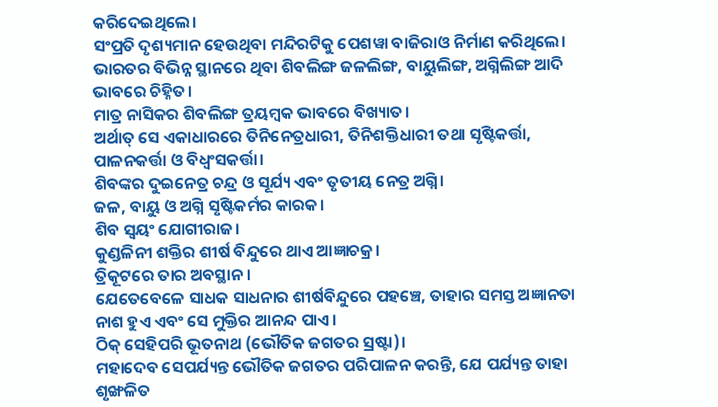କରିଦେଇଥିଲେ।
ସଂପ୍ରତି ଦୃଶ୍ୟମାନ ହେଉଥିବା ମନ୍ଦିରଟିକୁ ପେଶୱା ବାଜିରାଓ ନିର୍ମାଣ କରିଥିଲେ।
ଭାରତର ବିଭିନ୍ନ ସ୍ଥାନରେ ଥିବା ଶିବଲିଙ୍ଗ ଜଳଲିଙ୍ଗ, ବାୟୁଲିଙ୍ଗ, ଅଗ୍ନିଲିଙ୍ଗ ଆଦି ଭାବରେ ଚିହ୍ନିତ।
ମାତ୍ର ନାସିକର ଶିବଲିଙ୍ଗ ତ୍ରୟମ୍ବକ ଭାବରେ ବିଖ୍ୟାତ।
ଅର୍ଥାତ୍ ସେ ଏକାଧାରରେ ତିନିନେତ୍ରଧାରୀ, ତିନିଶକ୍ତିଧାରୀ ତଥା ସୃଷ୍ଟିକର୍ତ୍ତା, ପାଳନକର୍ତ୍ତା ଓ ବିଧ୍ବଂସକର୍ତ୍ତା।
ଶିବଙ୍କର ଦୁଇନେତ୍ର ଚନ୍ଦ୍ର ଓ ସୂର୍ଯ୍ୟ ଏବଂ ତୃତୀୟ ନେତ୍ର ଅଗ୍ନି।
ଜଳ, ବାୟୁ ଓ ଅଗ୍ନି ସୃଷ୍ଟିକର୍ମର କାରକ।
ଶିବ ସ୍ବୟଂ ଯୋଗୀରାଜ।
କୁଣ୍ଡଳିନୀ ଶକ୍ତିର ଶୀର୍ଷ ବିନ୍ଦୁରେ ଥାଏ ଆଜ୍ଞାଚକ୍ର।
ତ୍ରିକୂଟରେ ତାର ଅବସ୍ଥାନ।
ଯେତେବେଳେ ସାଧକ ସାଧନାର ଶୀର୍ଷବିନ୍ଦୁରେ ପହଞ୍ଚେ, ତାହାର ସମସ୍ତ ଅଜ୍ଞାନତା ନାଶ ହୁଏ ଏବଂ ସେ ମୁକ୍ତିର ଆନନ୍ଦ ପାଏ।
ଠିକ୍ ସେହିପରି ଭୂତନାଥ (ଭୌତିକ ଜଗତର ସ୍ରଷ୍ଟା)।
ମହାଦେବ ସେପର୍ଯ୍ୟନ୍ତ ଭୌତିକ ଜଗତର ପରିପାଳନ କରନ୍ତି, ଯେ ପର୍ଯ୍ୟନ୍ତ ତାହା ଶୃଙ୍ଖଳିତ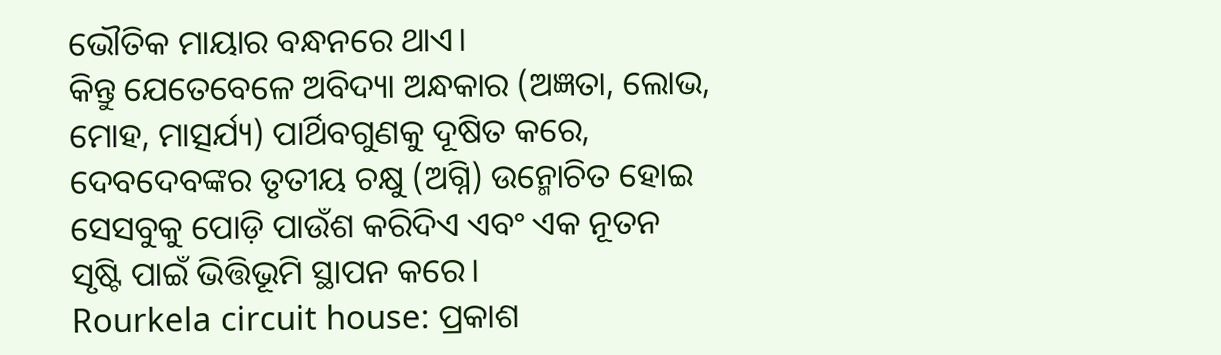ଭୌତିକ ମାୟାର ବନ୍ଧନରେ ଥାଏ।
କିନ୍ତୁ ଯେତେବେଳେ ଅବିଦ୍ୟା ଅନ୍ଧକାର (ଅଜ୍ଞତା, ଲୋଭ, ମୋହ, ମାତ୍ସର୍ଯ୍ୟ) ପାର୍ଥିବଗୁଣକୁ ଦୂଷିତ କରେ, ଦେବଦେବଙ୍କର ତୃତୀୟ ଚକ୍ଷୁ (ଅଗ୍ନି) ଉନ୍ମୋଚିତ ହୋଇ ସେସବୁକୁ ପୋଡ଼ି ପାଉଁଶ କରିଦିଏ ଏବଂ ଏକ ନୂତନ ସୃଷ୍ଟି ପାଇଁ ଭିତ୍ତିଭୂମି ସ୍ଥାପନ କରେ।
Rourkela circuit house: ପ୍ରକାଶ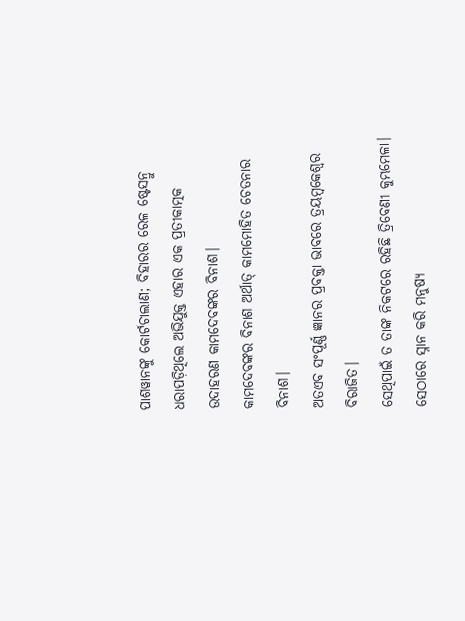ପାଶୱାନଙ୍କୁ କୋର୍ଟଚାଲାଣ; ବିହାରର ରେଳ ଷ୍ଟେସନ୍ରୁ ଧରାପଡ଼ିଥିଲେ ଅଭିଯୁକ୍ତ ଏହାର ଏକ ପ୍ରତୀକାତ୍ମକ ଉଦାହରଣ କାମଦେବଙ୍କର ବିନାଶ।
କାମଦେବଙ୍କର ବିନାଶ ଅର୍ଥାତ୍ କାମମୋହିତ ଚେତନାର ବିନାଶ।
ଅତଏବ ସଂପୂର୍ଣ୍ଣ ଜ୍ଞାନର ପ୍ରବକ୍ତା ଭାବରେ ତ୍ରୟମ୍ବକେଶ୍ବର ବିରାଜିତ।
ସେଥିପାଇଁ ତ ତାଙ୍କ ନିକଟରେ ରହିଛି ତ୍ରିବେଣୀ କୁମ୍ଭମେଳା।
ସେଠାରେ ସ୍ନାନ କରି ମନୁଷ୍ୟ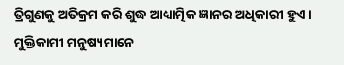ତ୍ରିଗୁଣକୁ ଅତିକ୍ରମ କରି ଶୁଦ୍ଧ ଆଧ୍ୟାତ୍ମିକ ଜ୍ଞାନର ଅଧିକାରୀ ହୁଏ।
ମୁକ୍ତିକାମୀ ମନୁଷ୍ୟମାନେ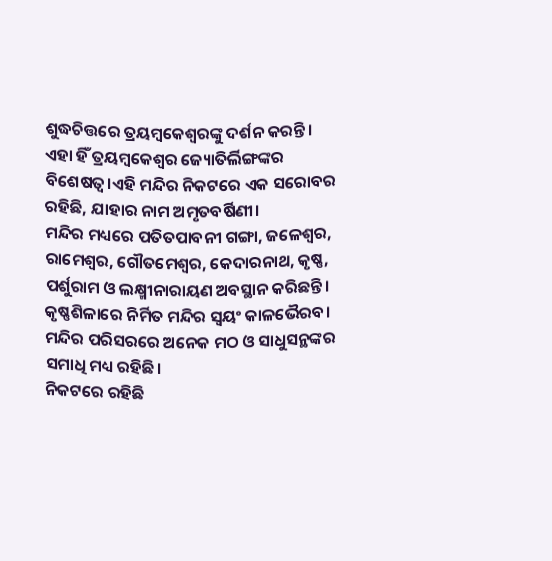ଶୁଦ୍ଧଚିତ୍ତରେ ତ୍ରୟମ୍ବକେଶ୍ବରଙ୍କୁ ଦର୍ଶନ କରନ୍ତି।
ଏହା ହିଁ ତ୍ରୟମ୍ବକେଶ୍ବର ଜ୍ୟୋତିର୍ଲିଙ୍ଗଙ୍କର ବିଶେଷତ୍ବ।ଏହି ମନ୍ଦିର ନିକଟରେ ଏକ ସରୋବର ରହିଛି, ଯାହାର ନାମ ଅମୃତବର୍ଷିଣୀ।
ମନ୍ଦିର ମଧ୍ୟରେ ପତିତପାବନୀ ଗଙ୍ଗା, ଜଳେଶ୍ବର, ରାମେଶ୍ବର, ଗୌତମେଶ୍ବର, କେଦାରନାଥ, କୃଷ୍ଣ, ପର୍ଶୁରାମ ଓ ଲକ୍ଷ୍ମୀନାରାୟଣ ଅବସ୍ଥାନ କରିଛନ୍ତି।
କୃଷ୍ଣଶିଳାରେ ନିର୍ମିତ ମନ୍ଦିର ସ୍ବୟଂ କାଳଭୈରବ।
ମନ୍ଦିର ପରିସରରେ ଅନେକ ମଠ ଓ ସାଧୁସନ୍ଥଙ୍କର ସମାଧି ମଧ୍ୟ ରହିଛି।
ନିକଟରେ ରହିଛି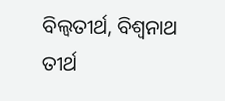ବିଲ୍ବତୀର୍ଥ, ବିଶ୍ବନାଥ ତୀର୍ଥ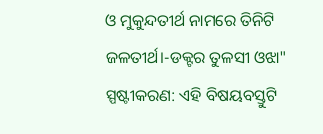ଓ ମୁକୁନ୍ଦତୀର୍ଥ ନାମରେ ତିନିଟି ଜଳତୀର୍ଥ।-ଡକ୍ଟର ତୁଳସୀ ଓଝା"
ସ୍ପଷ୍ଟୀକରଣ: ଏହି ବିଷୟବସ୍ତୁଟି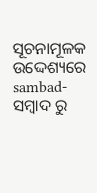ସୂଚନାମୂଳକ ଉଦ୍ଦେଶ୍ୟରେ sambad-ସମ୍ବାଦ ରୁ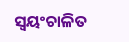ସ୍ୱୟଂଚାଳିତ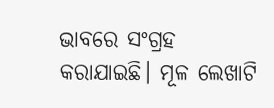ଭାବରେ ସଂଗ୍ରହ କରାଯାଇଛି। ମୂଳ ଲେଖାଟି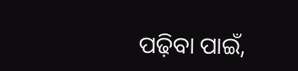ପଢ଼ିବା ପାଇଁ,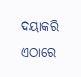ଦୟାକରି ଏଠାରେ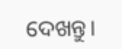ଦେଖନ୍ତୁ।